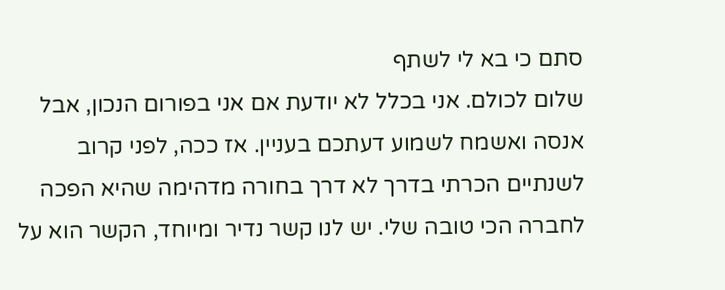סתם כי בא לי לשתף
שלום לכולם. אני בכלל לא יודעת אם אני בפורום הנכון, אבל אנסה ואשמח לשמוע דעתכם בעניין. אז ככה, לפני קרוב לשנתיים הכרתי בדרך לא דרך בחורה מדהימה שהיא הפכה לחברה הכי טובה שלי. יש לנו קשר נדיר ומיוחד, הקשר הוא על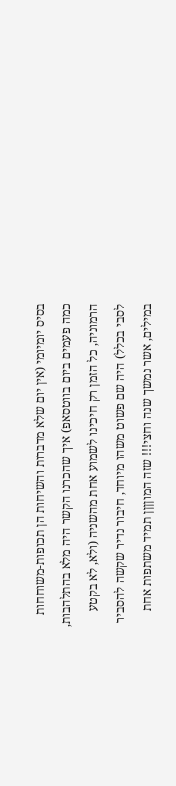בסיס יומיומי (אין יום שלא מדברות והשיחות הן תכופות-משוחחות כמה פעמים ביום בווטסאפ) איך שהכרנו הקשר היה מלא בהתלהבות, הרמוניה, כל הזמן רק חיכינו לשמוע אחת מהשניה (ולא, לא בקטע לסבי בכלל) היה שם פשוט משהו מיוחד, חיבור נדיר שקשה להסביר במילים, אשר נמשך שנה וחצי!!! שזה המוןןןן תמיד משתפות אחת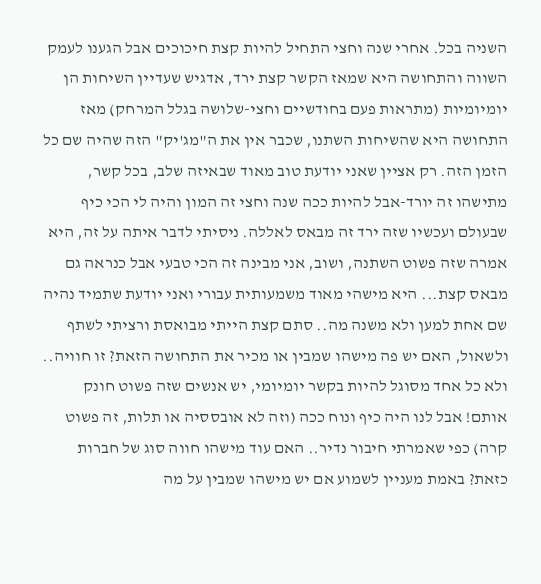השניה בכל. אחרי שנה וחצי התחיל להיות קצת חיכוכים אבל הגענו לעמק השווה והתחושה היא שמאז הקשר קצת ירד, אדגיש שעדיין השיחות הן יומיומיות (מתראות פעם בחודשיים וחצי-שלושה בגלל המרחק) מאז התחושה היא שהשיחות השתנו, שכבר אין את ה"מג'יק" הזה שהיה שם כל הזמן הזה. רק אציין שאני יודעת טוב מאוד שבאיזה שלב, בכל קשר, מתישהו זה יורד-אבל להיות ככה שנה וחצי זה המון והיה לי הכי כיף שבעולם ועכשיו שזה ירד זה מבאס לאללה. ניסיתי לדבר איתה על זה, היא אמרה שזה פשוט השתנה, ושוב, אני מבינה זה הכי טבעי אבל כנראה גם מבאס קצת... היא מישהי מאוד משמעותית עבורי ואני יודעת שתמיד נהיה שם אחת למען ולא משנה מה.. סתם קצת הייתי מבואסת ורציתי לשתף ולשאול, האם יש פה מישהו שמבין או מכיר את התחושה הזאת? זו חוויה.. ולא כל אחד מסוגל להיות בקשר יומיומי, יש אנשים שזה פשוט חונק אותם! אבל לנו היה כיף ונוח ככה (וזה לא אובססיה או תלות, זה פשוט קרה) כפי שאמרתי חיבור נדיר.. האם עוד מישהו חווה סוג של חברות כזאת? באמת מעניין לשמוע אם יש מישהו שמבין על מה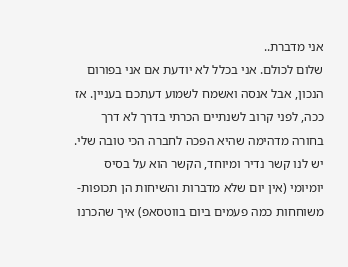אני מדברת..
שלום לכולם. אני בכלל לא יודעת אם אני בפורום הנכון, אבל אנסה ואשמח לשמוע דעתכם בעניין. אז ככה, לפני קרוב לשנתיים הכרתי בדרך לא דרך בחורה מדהימה שהיא הפכה לחברה הכי טובה שלי. יש לנו קשר נדיר ומיוחד, הקשר הוא על בסיס יומיומי (אין יום שלא מדברות והשיחות הן תכופות-משוחחות כמה פעמים ביום בווטסאפ) איך שהכרנו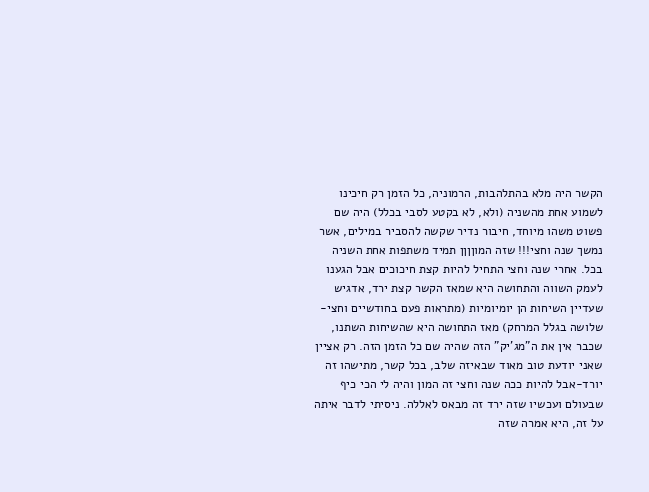הקשר היה מלא בהתלהבות, הרמוניה, כל הזמן רק חיכינו לשמוע אחת מהשניה (ולא, לא בקטע לסבי בכלל) היה שם פשוט משהו מיוחד, חיבור נדיר שקשה להסביר במילים, אשר נמשך שנה וחצי!!! שזה המוןןןן תמיד משתפות אחת השניה בכל. אחרי שנה וחצי התחיל להיות קצת חיכוכים אבל הגענו לעמק השווה והתחושה היא שמאז הקשר קצת ירד, אדגיש שעדיין השיחות הן יומיומיות (מתראות פעם בחודשיים וחצי-שלושה בגלל המרחק) מאז התחושה היא שהשיחות השתנו, שכבר אין את ה"מג'יק" הזה שהיה שם כל הזמן הזה. רק אציין שאני יודעת טוב מאוד שבאיזה שלב, בכל קשר, מתישהו זה יורד-אבל להיות ככה שנה וחצי זה המון והיה לי הכי כיף שבעולם ועכשיו שזה ירד זה מבאס לאללה. ניסיתי לדבר איתה על זה, היא אמרה שזה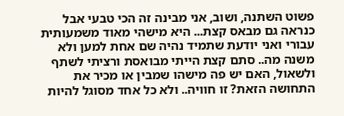פשוט השתנה, ושוב, אני מבינה זה הכי טבעי אבל כנראה גם מבאס קצת... היא מישהי מאוד משמעותית עבורי ואני יודעת שתמיד נהיה שם אחת למען ולא משנה מה.. סתם קצת הייתי מבואסת ורציתי לשתף ולשאול, האם יש פה מישהו שמבין או מכיר את התחושה הזאת? זו חוויה.. ולא כל אחד מסוגל להיות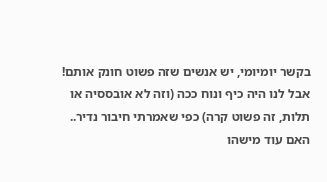בקשר יומיומי, יש אנשים שזה פשוט חונק אותם! אבל לנו היה כיף ונוח ככה (וזה לא אובססיה או תלות, זה פשוט קרה) כפי שאמרתי חיבור נדיר.. האם עוד מישהו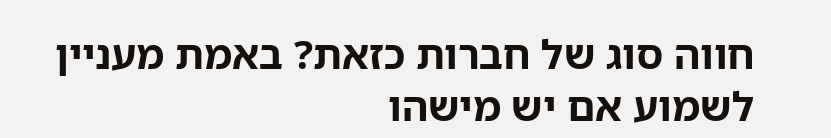חווה סוג של חברות כזאת? באמת מעניין לשמוע אם יש מישהו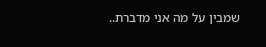שמבין על מה אני מדברת..